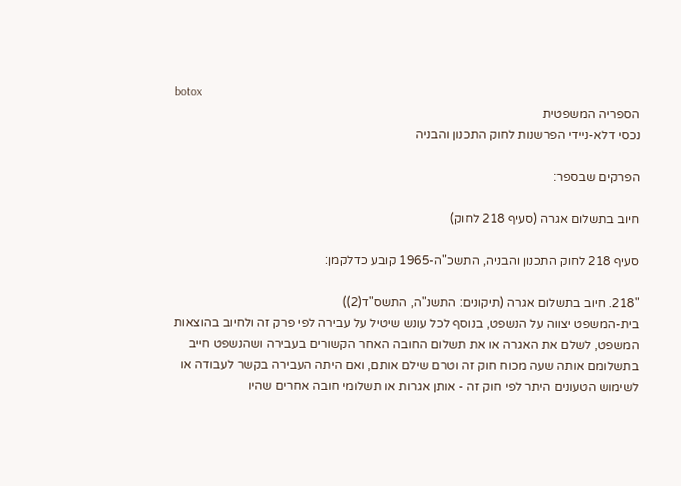botox
הספריה המשפטית
נכסי דלא-ניידי הפרשנות לחוק התכנון והבניה

הפרקים שבספר:

חיוב בתשלום אגרה (סעיף 218 לחוק)

סעיף 218 לחוק התכנון והבניה, התשכ"ה-1965 קובע כדלקמן:

"218. חיוב בתשלום אגרה (תיקונים: התשנ"ה, התשס"ד(2))
בית-המשפט יצווה על הנשפט, בנוסף לכל עונש שיטיל על עבירה לפי פרק זה ולחיוב בהוצאות המשפט, לשלם את האגרה או את תשלום החובה האחר הקשורים בעבירה ושהנשפט חייב בתשלומם אותה שעה מכוח חוק זה וטרם שילם אותם, ואם היתה העבירה בקשר לעבודה או לשימוש הטעונים היתר לפי חוק זה - אותן אגרות או תשלומי חובה אחרים שהיו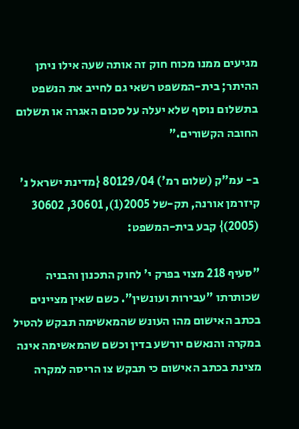מגיעים ממנו מכוח חוק זה אותה שעה אילו ניתן ההיתר; בית-המשפט רשאי גם לחייב את הנשפט בתשלום נוסף שלא יעלה על סכום האגרה או תשלום החובה הקשורים."

ב- עמ"ק (שלום רמ') 80129/04 {מדינת ישראל נ' קיזרמן אורנה, תק-של 2005(1), 30601, 30602 (2005)} קבע בית-המשפט:

"סעיף 218 מצוי בפרק י' לחוק התכנון והבניה שכותרתו "עבירות ועונשין". כשם שאין מציינים בכתב האישום מהו העונש שהמאשימה תבקש להטיל במקרה והנאשם יורשע בדין וכשם שהמאשימה אינה מצינת בכתב האישום כי תבקש צו הריסה למקרה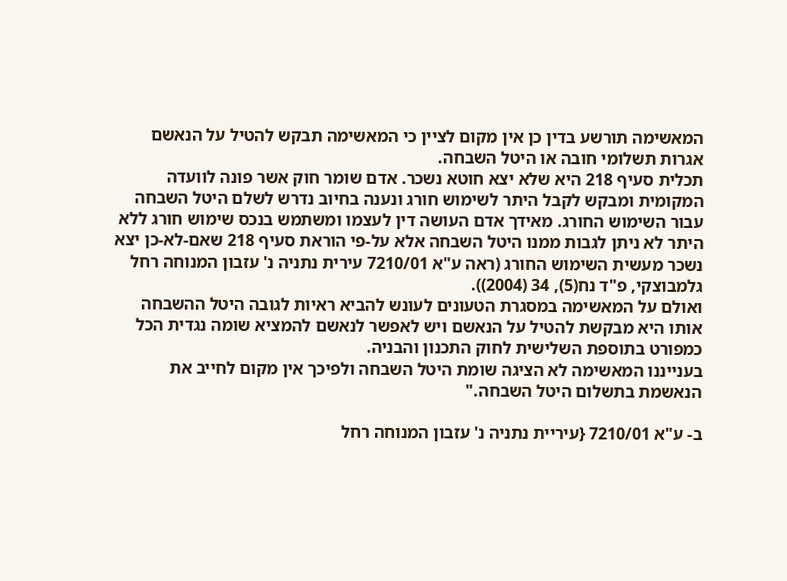המאשימה תורשע בדין כן אין מקום לציין כי המאשימה תבקש להטיל על הנאשם אגרות תשלומי חובה או היטל השבחה.
תכלית סעיף 218 היא שלא יצא חוטא נשכר. אדם שומר חוק אשר פונה לוועדה המקומית ומבקש לקבל היתר לשימוש חורג ונענה בחיוב נדרש לשלם היטל השבחה עבור השימוש החורג. מאידך אדם העושה דין לעצמו ומשתמש בנכס שימוש חורג ללא היתר לא ניתן לגבות ממנו היטל השבחה אלא על-פי הוראת סעיף 218 שאם-לא-כן יצא נשכר מעשית השימוש החורג (ראה ע"א 7210/01 עירית נתניה נ' עזבון המנוחה רחל גלמבוצקי, פ"ד נח(5), 34 (2004)).
ואולם על המאשימה במסגרת הטעונים לעונש להביא ראיות לגובה היטל ההשבחה אותו היא מבקשת להטיל על הנאשם ויש לאפשר לנאשם להמציא שומה נגדית הכל כמפורט בתוספת השלישית לחוק התכנון והבניה.
בענייננו המאשימה לא הציגה שומת היטל השבחה ולפיכך אין מקום לחייב את הנאשמת בתשלום היטל השבחה."

ב- ע"א 7210/01 {עיריית נתניה נ' עזבון המנוחה רחל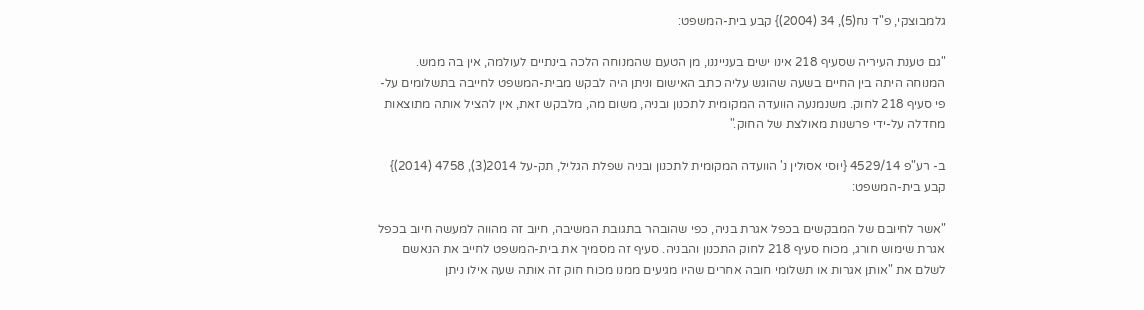גלמבוצקי, פ"ד נח(5), 34 (2004)} קבע בית-המשפט:

"גם טענת העיריה שסעיף 218 אינו ישים בענייננו, מן הטעם שהמנוחה הלכה בינתיים לעולמה, אין בה ממש. המנוחה היתה בין החיים בשעה שהוגש עליה כתב האישום וניתן היה לבקש מבית-המשפט לחייבה בתשלומים על-פי סעיף 218 לחוק. משנמנעה הוועדה המקומית לתכנון ובניה, משום מה, מלבקש זאת, אין להציל אותה מתוצאות מחדלה על-ידי פרשנות מאולצת של החוק."

ב- רע"פ 4529/14 {יוסי אסולין נ' הוועדה המקומית לתכנון ובניה שפלת הגליל, תק-על 2014(3), 4758 (2014)} קבע בית-המשפט:

"אשר לחיובם של המבקשים בכפל אגרת בניה, כפי שהובהר בתגובת המשיבה, חיוב זה מהווה למעשה חיוב בכפל אגרת שימוש חורג, מכוח סעיף 218 לחוק התכנון והבניה. סעיף זה מסמיך את בית-המשפט לחייב את הנאשם לשלם את "אותן אגרות או תשלומי חובה אחרים שהיו מגיעים ממנו מכוח חוק זה אותה שעה אילו ניתן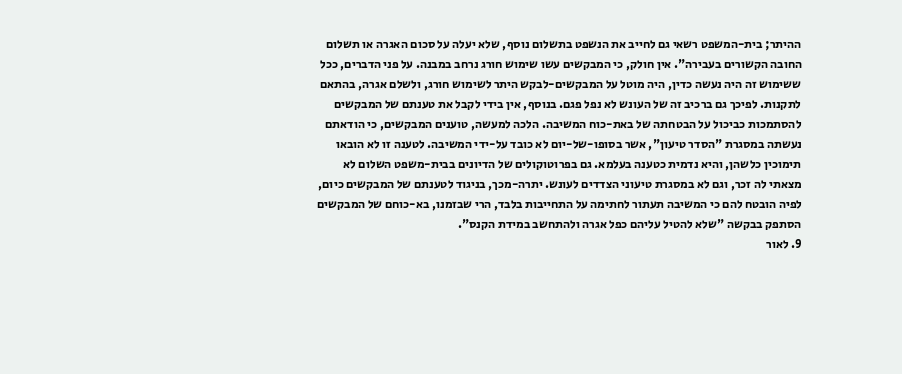ההיתר; בית-המשפט רשאי גם לחייב את הנשפט בתשלום נוסף, שלא יעלה על סכום האגרה או תשלום החובה הקשורים בעבירה". אין חולק, כי המבקשים עשו שימוש חורג נרחב במבנה. על פני הדברים, ככל ששימוש זה היה נעשה כדין, היה מוטל על המבקשים-לבקש היתר לשימוש חורג, ולשלם אגרה, בהתאם לתקנות. לפיכך גם ברכיב זה של העונש לא נפל פגם. בנוסף, אין בידי לקבל את טענתם של המבקשים להסתמכות כביכול על הבטחתה של באת-כוח המשיבה. הלכה למעשה, טוענים המבקשים, כי הודאתם נעשתה במסגרת "הסדר טיעון", אשר בסופו-של-יום לא כובד על-ידי המשיבה. לטענה זו לא הובאו תימוכין כלשהן, והיא נדמית כטענה בעלמא. גם בפרוטוקולים של הדיונים בבית-משפט השלום לא מצאתי לה זכר, וגם לא במסגרת טיעוני הצדדים לעונש. יתרה-מכך, בניגוד לטענתם של המבקשים כיום, לפיה הובטח להם כי המשיבה תעתור לחתימה על התחייבות בלבד, הרי שבזמנו, בא-כוחם של המבקשים הסתפק בבקשה "שלא להטיל עליהם כפל אגרה ולהתחשב במידת הקנס".
9. לאור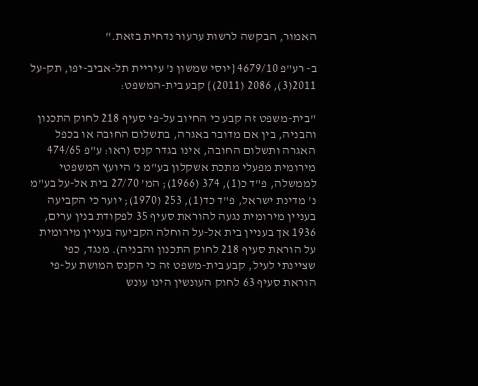האמור, הבקשה לרשות ערעור נדחית בזאת."

ב- רע"פ 4679/10 {יוסי שמשון נ' עיריית תל-אביב-יפו, תק-על 2011(3), 2086 (2011)} קבע בית-המשפט:

"בית-משפט זה קבע כי החיוב על-פי סעיף 218 לחוק התכנון והבניה, בין אם מדובר באגרה, בתשלום החובה או בכפל האגרה ותשלום החובה, אינו בגדר קנס (ראו: ע"פ 474/65 מירומית מפעלי מתכת אשקלון בע"מ נ' היועץ המשפטי לממשלה, פ"ד כ(1), 374 (1966); המ' 27/70 בית אל-על בע"מ נ' מדינת ישראל, פ"ד כד(1), 253 (1970); יוער כי הקביעה בעניין מירומית נגעה להוראת סעיף 35 לפקודת בנין ערים, 1936 אך בעניין בית אל-על הוחלה הקביעה בעניין מירומית על הוראת סעיף 218 לחוק התכנון והבניה). מנגד, כפי שציינתי לעיל, קבע בית-משפט זה כי הקנס המושת על-פי הוראת סעיף 63 לחוק העונשין הינו עונש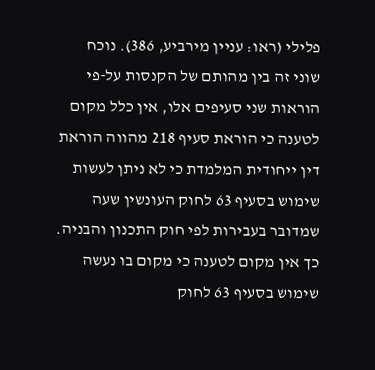פלילי (ראו: עניין מירביע, 386). נוכח שוני זה בין מהותם של הקנסות על-פי הוראות שני סעיפים אלו, אין כלל מקום לטענה כי הוראת סעיף 218 מהווה הוראת דין ייחודית המלמדת כי לא ניתן לעשות שימוש בסעיף 63 לחוק העונשין שעה שמדובר בעבירות לפי חוק התכנון והבניה. כך אין מקום לטענה כי מקום בו נעשה שימוש בסעיף 63 לחוק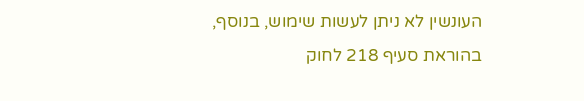העונשין לא ניתן לעשות שימוש, בנוסף, בהוראת סעיף 218 לחוק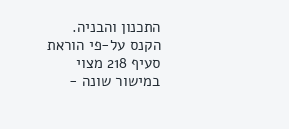התכנון והבניה. הקנס על-פי הוראת סעיף 218 מצוי במישור שונה -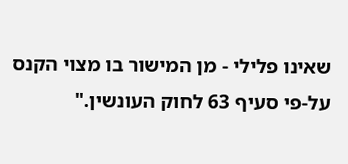שאינו פלילי - מן המישור בו מצוי הקנס על-פי סעיף 63 לחוק העונשין."